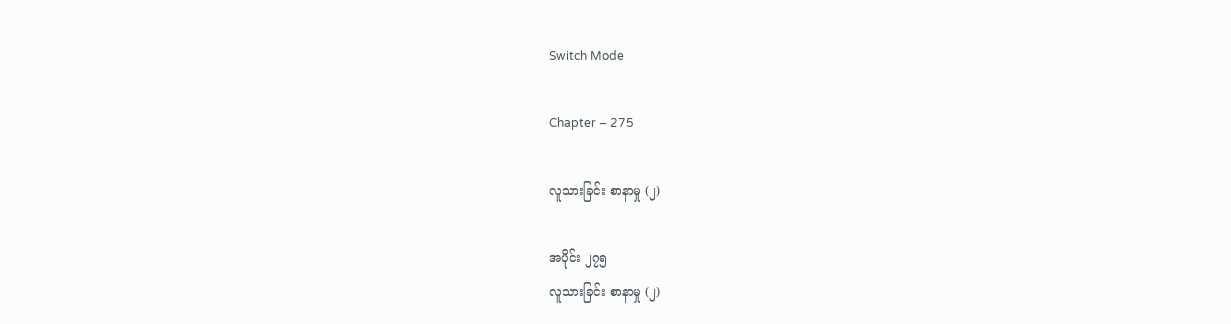Switch Mode

Chapter – 275

လူသားခြင်း စာနာမှု (၂)

အပိုင်း ၂၇၅
လူသားခြင်း စာနာမှု (၂)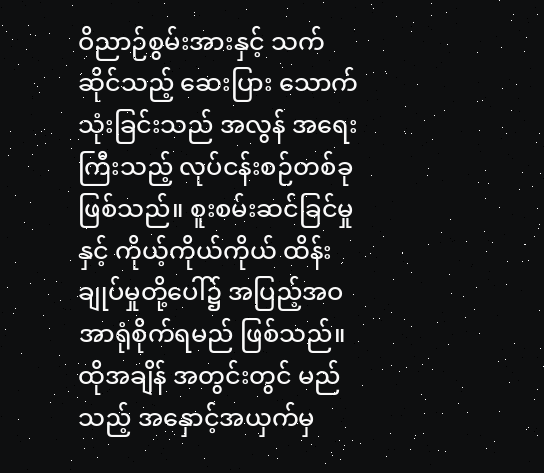ဝိညာဉ်စွမ်းအားနှင့် သက်ဆိုင်သည့် ဆေးပြား သောက်သုံးခြင်းသည် အလွန် အရေးကြီးသည့် လုပ်ငန်းစဉ်တစ်ခု ဖြစ်သည်။ စူးစမ်းဆင်ခြင်မှုနှင့် ကိုယ့်ကိုယ်ကိုယ် ထိန်းချုပ်မှုတို့ပေါ်၌ အပြည့်အဝ အာရုံစိုက်ရမည် ဖြစ်သည်။ ထိုအချိန် အတွင်းတွင် မည်သည့် အနှောင့်အယှက်မှ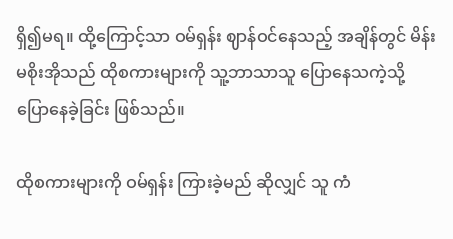ရှိ၍မရ။ ထို့ကြောင့်သာ ဝမ်ရှန်း ဈာန်ဝင်နေသည့် အချိန်တွင် မိန်းမစိုးအိုသည် ထိုစကားများကို သူ့ဘာသာသူ ပြောနေသကဲ့သို့ ပြောနေခဲ့ခြင်း ဖြစ်သည်။

ထိုစကားများကို ဝမ်ရှန်း ကြားခဲ့မည် ဆိုလျှင် သူ ကံ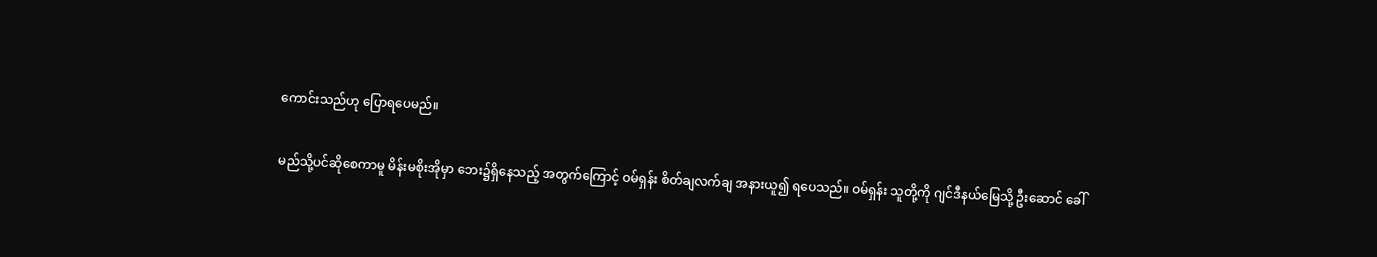ကောင်းသည်ဟု ပြောရပေမည်။

မည်သို့ပင်ဆိုစေကာမူ မိန်းမစိုးအိုမှာ ဘေး၌ရှိနေသည့် အတွက်ကြောင့် ဝမ်ရှန်း စိတ်ချလက်ချ အနားယူ၍ ရပေသည်။ ဝမ်ရှန်း သူတို့ကို ဂျင်ဒီနယ်မြေသို့ ဦးဆောင် ခေါ်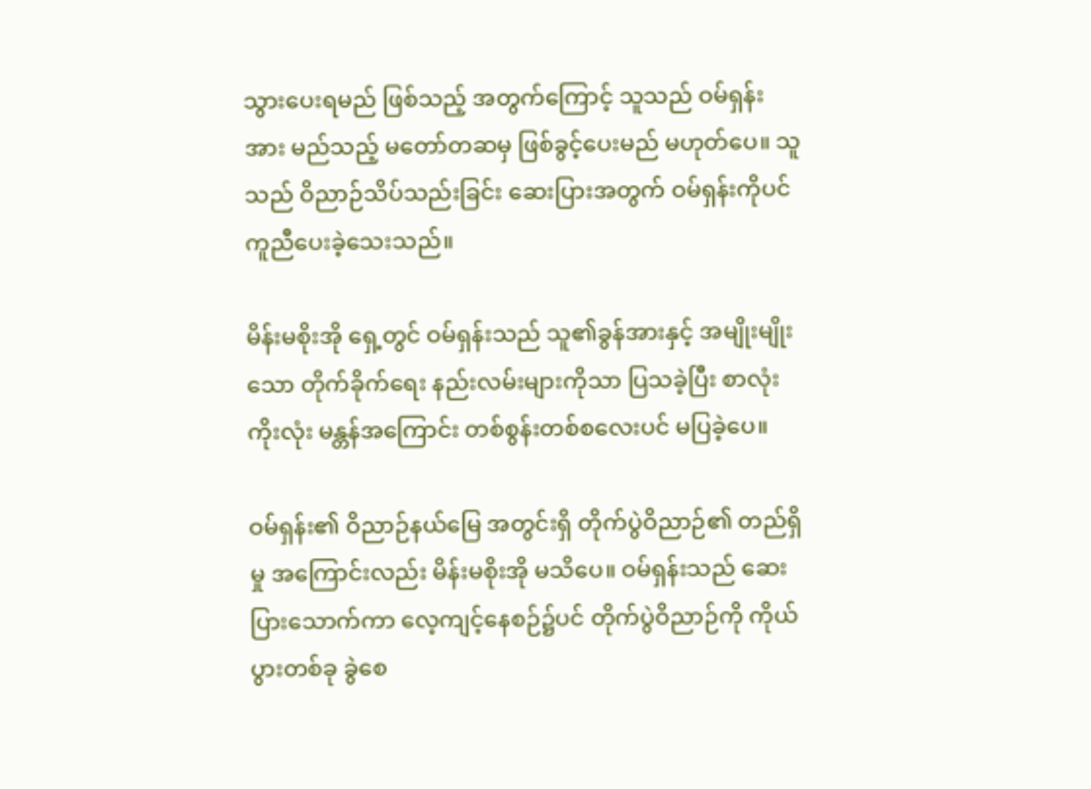သွားပေးရမည် ဖြစ်သည့် အတွက်ကြောင့် သူသည် ဝမ်ရှန်းအား မည်သည့် မတော်တဆမှ ဖြစ်ခွင့်ပေးမည် မဟုတ်ပေ။ သူသည် ဝိညာဉ်သိပ်သည်းခြင်း ဆေးပြားအတွက် ဝမ်ရှန်းကိုပင် ကူညီပေးခဲ့သေးသည်။

မိန်းမစိုးအို ရှေ့တွင် ဝမ်ရှန်းသည် သူ၏ခွန်အားနှင့် အမျိုးမျိုးသော တိုက်ခိုက်ရေး နည်းလမ်းများကိုသာ ပြသခဲ့ပြီး စာလုံးကိုးလုံး မန္တန်အကြောင်း တစ်စွန်းတစ်စလေးပင် မပြခဲ့ပေ။

ဝမ်ရှန်း၏ ဝိညာဉ်နယ်မြေ အတွင်းရှိ တိုက်ပွဲဝိညာဉ်၏ တည်ရှိမှု အကြောင်းလည်း မိန်းမစိုးအို မသိပေ။ ဝမ်ရှန်းသည် ဆေးပြားသောက်ကာ လေ့ကျင့်နေစဉ်၌ပင် တိုက်ပွဲဝိညာဉ်ကို ကိုယ်ပွားတစ်ခု ခွဲစေ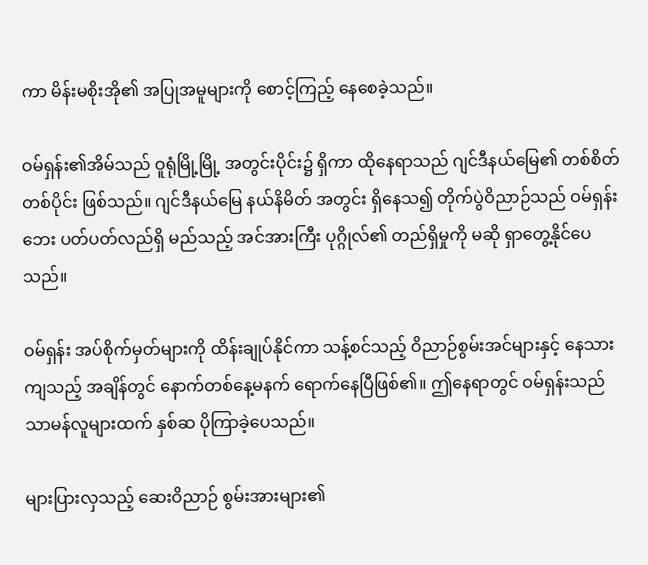ကာ မိန်းမစိုးအို၏ အပြုအမူများကို စောင့်ကြည့် နေစေခဲ့သည်။

ဝမ်ရှန်း၏အိမ်သည် ဝူရုံမြို့မြို့ အတွင်းပိုင်း၌ ရှိကာ ထိုနေရာသည် ဂျင်ဒီနယ်မြေ၏ တစ်စိတ်တစ်ပိုင်း ဖြစ်သည်။ ဂျင်ဒီနယ်မြေ နယ်နိမိတ် အတွင်း ရှိနေသ၍ တိုက်ပွဲဝိညာဉ်သည် ဝမ်ရှန်းဘေး ပတ်ပတ်လည်ရှိ မည်သည့် အင်အားကြီး ပုဂ္ဂိုလ်၏ တည်ရှိမှုကို မဆို ရှာတွေ့နိုင်ပေသည်။

ဝမ်ရှန်း အပ်စိုက်မှတ်များကို ထိန်းချုပ်နိုင်ကာ သန့်စင်သည့် ဝိညာဉ်စွမ်းအင်များနှင့် နေသားကျသည့် အချိန်တွင် နောက်တစ်နေ့မနက် ရောက်နေပြီဖြစ်၏။ ဤနေရာတွင် ဝမ်ရှန်းသည် သာမန်လူများထက် နှစ်ဆ ပိုကြာခဲ့ပေသည်။

များပြားလှသည့် ဆေးဝိညာဉ် စွမ်းအားများ၏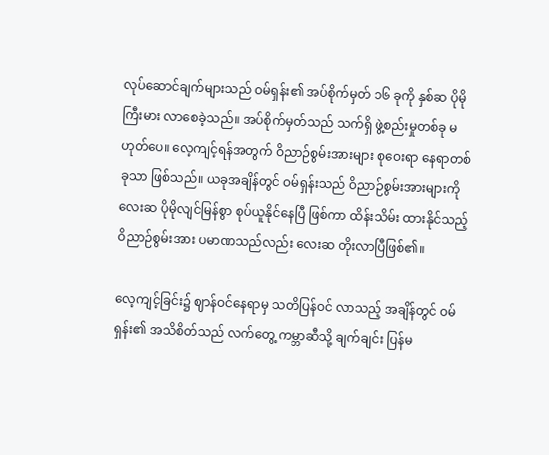လုပ်ဆောင်ချက်များသည် ဝမ်ရှန်း၏ အပ်စိုက်မှတ် ၁၆ ခုကို နှစ်ဆ ပိုမိုကြီးမား လာစေခဲ့သည်။ အပ်စိုက်မှတ်သည် သက်ရှိ ဖွဲ့စည်းမှုတစ်ခု မဟုတ်ပေ။ လေ့ကျင့်ရန်အတွက် ဝိညာဉ်စွမ်းအားများ စုဝေးရာ နေရာတစ်ခုသာ ဖြစ်သည်။ ယခုအချိန်တွင် ဝမ်ရှန်းသည် ဝိညာဉ်စွမ်းအားများကို လေးဆ ပိုမိုလျင်မြန်စွာ စုပ်ယူနိုင်နေပြီ ဖြစ်ကာ ထိန်းသိမ်း ထားနိုင်သည့် ဝိညာဉ်စွမ်းအား ပမာဏသည်လည်း လေးဆ တိုးလာပြီဖြစ်၏။

လေ့ကျင့်ခြင်း၌ ဈာန်ဝင်နေရာမှ သတိပြန်ဝင် လာသည့် အချိန်တွင် ဝမ်ရှန်း၏ အသိစိတ်သည် လက်တွေ့ ကမ္ဘာဆီသို့ ချက်ချင်း ပြန်မ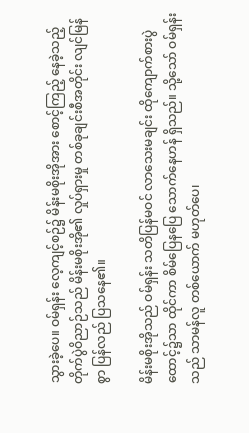သွားခဲ့ပေ။ ဝမ်ရှန်း လေ့ကျင့်စဉ်၌ မိန်းမစိုးအိုအား စောင့်ကြည့် နေခဲ့သည့် တိုက်ပွဲဝိညာဉ်သည် မိန်းမစိုးအို၏ လှုပ်ရှားမှု တစ်ခုချင်းစီအတိုင်း လျင်မြန်စွာ ပြန်လည် ပြသနေ၏။

မိန်းမစိုးအိုသည် ဝမ်ရှန်း သတိပြန်မဝင် လာသေးမချင်း ထိုကျောက်စားပွဲ ထောင့်၌သာ ထိုင်ကာ စိမ်ပြေနပြေ သောက်နေဟန် ရှိသည်။ သို့သော် ဝမ်ရှန်းသည် သာမန်လူ တစ်ယောက် မဟုတ်ပေ၊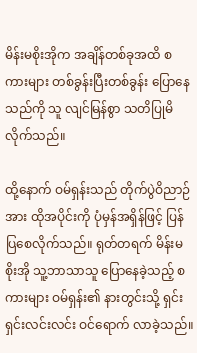မိန်းမစိုးအိုက အချိန်တစ်ခုအထိ စကားများ တစ်ခွန်းပြီးတစ်ခွန်း ပြောနေသည်ကို သူ လျင်မြန်စွာ သတိပြုမိ လိုက်သည်။

ထို့နောက် ဝမ်ရှန်းသည် တိုက်ပွဲဝိညာဉ်အား ထိုအပိုင်းကို ပုံမှန်အရှိန်ဖြင့် ပြန်ပြစေလိုက်သည်။ ရုတ်တရက် မိန်းမစိုးအို သူ့ဘာသာသူ ပြောနေခဲ့သည့် စကားများ ဝမ်ရှန်း၏ နားတွင်းသို့ ရှင်းရှင်းလင်းလင်း ဝင်ရောက် လာခဲ့သည်။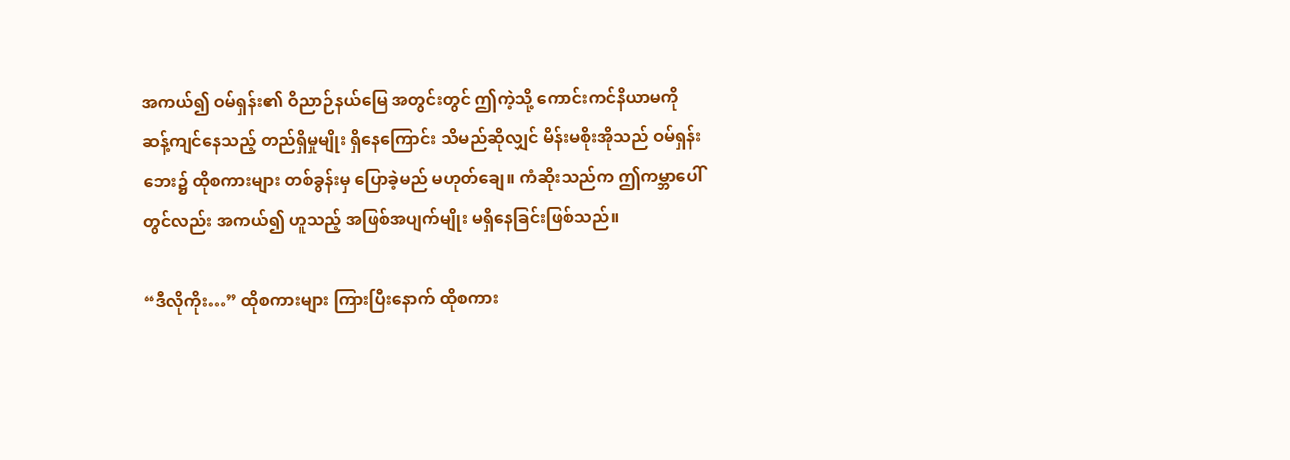အကယ်၍ ဝမ်ရှန်း၏ ဝိညာဉ်နယ်မြေ အတွင်းတွင် ဤကဲ့သို့ ကောင်းကင်နိယာမကို ဆန့်ကျင်နေသည့် တည်ရှိမှုမျိုး ရှိနေကြောင်း သိမည်ဆိုလျှင် မိန်းမစိုးအိုသည် ဝမ်ရှန်းဘေး၌ ထိုစကားများ တစ်ခွန်းမှ ပြောခဲ့မည် မဟုတ်ချေ။ ကံဆိုးသည်က ဤကမ္ဘာပေါ်တွင်လည်း အကယ်၍ ဟူသည့် အဖြစ်အပျက်မျိုး မရှိနေခြင်းဖြစ်သည်။

“ဒီလိုကိုး…” ထိုစကားများ ကြားပြီးနောက် ထိုစကား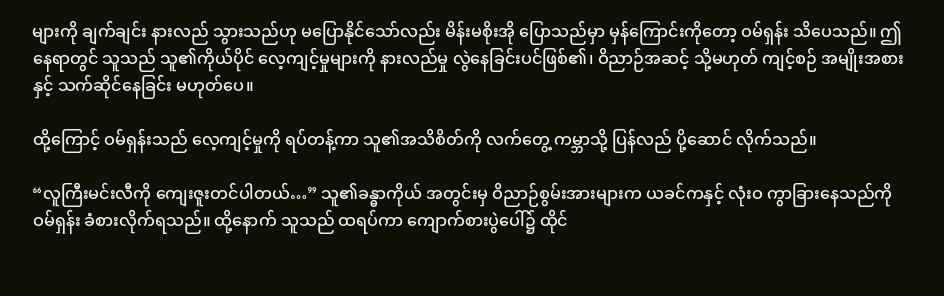များကို ချက်ချင်း နားလည် သွားသည်ဟု မပြောနိုင်သော်လည်း မိန်းမစိုးအို ပြောသည်မှာ မှန်ကြောင်းကိုတော့ ဝမ်ရှန်း သိပေသည်။ ဤနေရာတွင် သူသည် သူ၏ကိုယ်ပိုင် လေ့ကျင့်မှုများကို နားလည်မှု လွဲနေခြင်းပင်ဖြစ်၏၊ ဝိညာဉ်အဆင့် သို့မဟုတ် ကျင့်စဉ် အမျိုးအစားနှင့် သက်ဆိုင်နေခြင်း မဟုတ်ပေ။

ထို့ကြောင့် ဝမ်ရှန်းသည် လေ့ကျင့်မှုကို ရပ်တန့်ကာ သူ၏အသိစိတ်ကို လက်တွေ့ ကမ္ဘာသို့ ပြန်လည် ပို့ဆောင် လိုက်သည်။

“လူကြီးမင်းလီကို ကျေးဇူးတင်ပါတယ်…” သူ၏ခန္ဓာကိုယ် အတွင်းမှ ဝိညာဉ်စွမ်းအားများက ယခင်ကနှင့် လုံးဝ ကွာခြားနေသည်ကို ဝမ်ရှန်း ခံစားလိုက်ရသည်။ ထို့နောက် သူသည် ထရပ်ကာ ကျောက်စားပွဲပေါ်၌ ထိုင်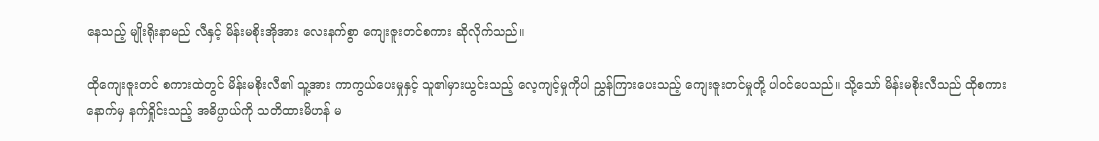နေသည့် မျိုးရိုးနာမည် လီနှင့် မိန်းမစိုးအိုအား လေးနက်စွာ ကျေးဇူးတင်စကား ဆိုလိုက်သည်။

ထိုကျေးဇူးတင် စကားထဲတွင် မိန်းမစိုးလီ၏ သူ့အား ကာကွယ်ပေးမှုနှင့် သူ၏မှားယွင်းသည့် လေ့ကျင့်မှုကိုပါ ညွှန်ကြားပေးသည့် ကျေးဇူးတင်မှုတို့ ပါဝင်ပေသည်။ သို့သော် မိန်းမစိုးလီသည် ထိုစကားနောက်မှ နက်ရှိုင်းသည့် အဓိပ္ပာယ်ကို သတိထားမိဟန် မ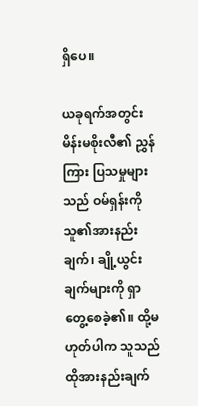ရှိပေ။

ယခုရက်အတွင်း မိန်းမစိုးလီ၏ ညွှန်ကြား ပြသမှုများသည် ဝမ်ရှန်းကို သူ၏အားနည်းချက်၊ ချို့ယွင်းချက်များကို ရှာတွေ့စေခဲ့၏။ ထို့မဟုတ်ပါက သူသည် ထိုအားနည်းချက်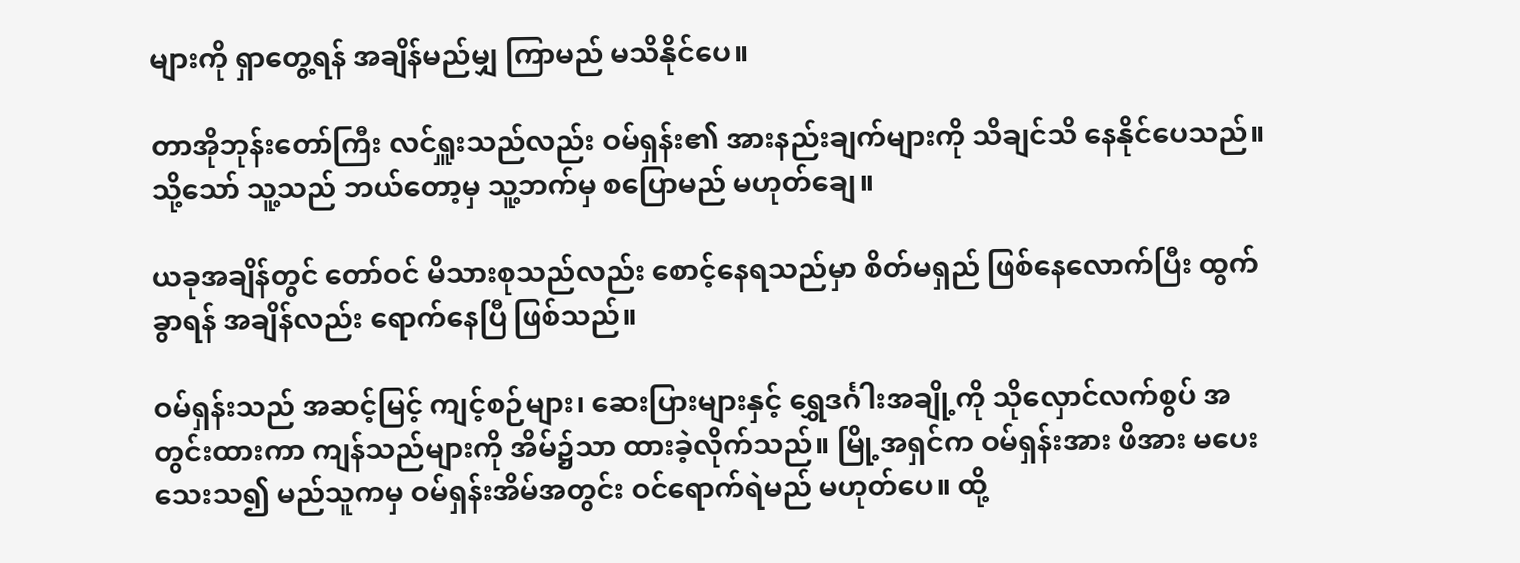များကို ရှာတွေ့ရန် အချိန်မည်မျှ ကြာမည် မသိနိုင်ပေ။

တာအိုဘုန်းတော်ကြီး လင်ရှူးသည်လည်း ဝမ်ရှန်း၏ အားနည်းချက်များကို သိချင်သိ နေနိုင်ပေသည်။ သို့သော် သူ့သည် ဘယ်တော့မှ သူ့ဘက်မှ စပြောမည် မဟုတ်ချေ။

ယခုအချိန်တွင် တော်ဝင် မိသားစုသည်လည်း စောင့်နေရသည်မှာ စိတ်မရှည် ဖြစ်နေလောက်ပြီး ထွက်ခွာရန် အချိန်လည်း ရောက်နေပြီ ဖြစ်သည်။

ဝမ်ရှန်းသည် အဆင့်မြင့် ကျင့်စဉ်များ၊ ဆေးပြားများနှင့် ရွှေဒင်္ဂါးအချို့ကို သိုလှောင်လက်စွပ် အတွင်းထားကာ ကျန်သည်များကို အိမ်၌သာ ထားခဲ့လိုက်သည်။ မြို့အရှင်က ဝမ်ရှန်းအား ဖိအား မပေးသေးသ၍ မည်သူကမှ ဝမ်ရှန်းအိမ်အတွင်း ဝင်ရောက်ရဲမည် မဟုတ်ပေ။ ထို့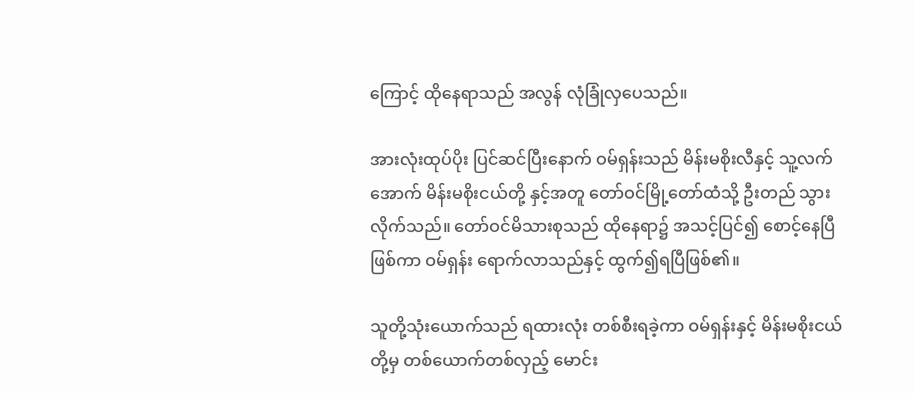ကြောင့် ထိုနေရာသည် အလွန် လုံခြုံလှပေသည်။

အားလုံးထုပ်ပိုး ပြင်ဆင်ပြီးနောက် ဝမ်ရှန်းသည် မိန်းမစိုးလီနှင့် သူ့လက်အောက် မိန်းမစိုးငယ်တို့ နှင့်အတူ တော်ဝင်မြို့တော်ထံသို့ ဦးတည် သွားလိုက်သည်။ တော်ဝင်မိသားစုသည် ထိုနေရာ၌ အသင့်ပြင်၍ စောင့်နေပြီဖြစ်ကာ ဝမ်ရှန်း ရောက်လာသည်နှင့် ထွက်၍ရပြီဖြစ်၏။

သူတို့သုံးယောက်သည် ရထားလုံး တစ်စီးရခဲ့ကာ ဝမ်ရှန်းနှင့် မိန်းမစိုးငယ်တို့မှ တစ်ယောက်တစ်လှည့် မောင်း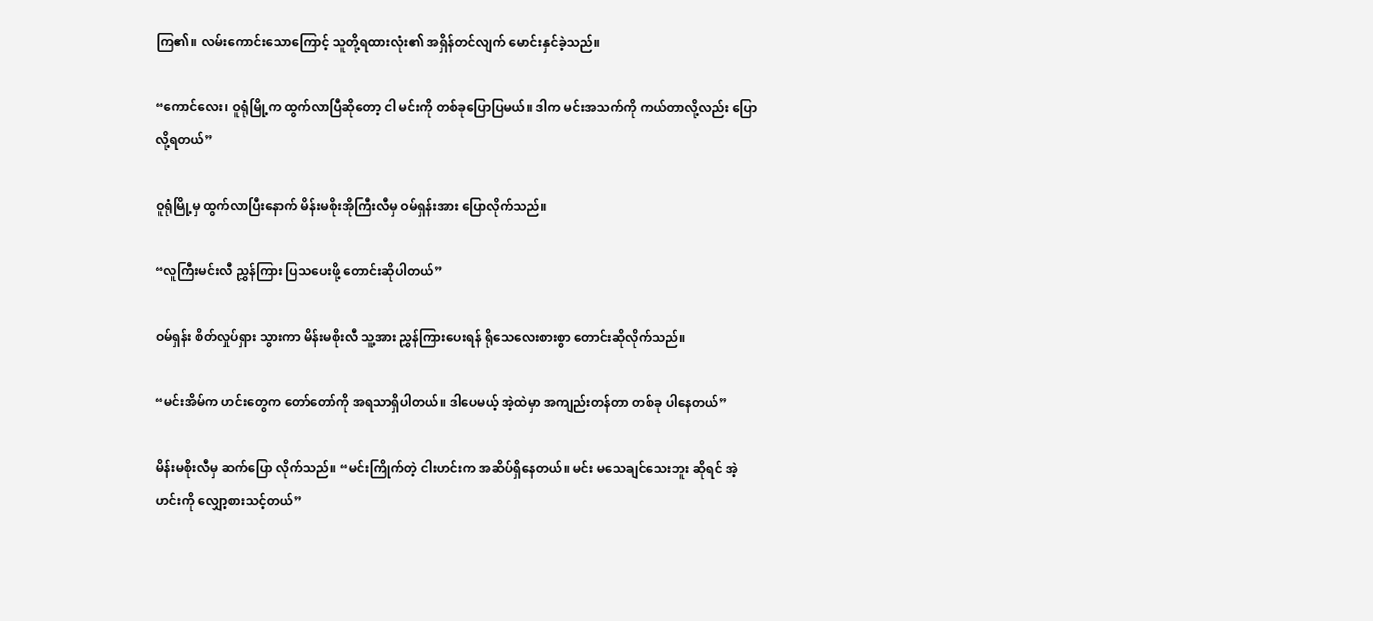ကြ၏။ လမ်းကောင်းသောကြောင့် သူတို့ရထားလုံး၏ အရှိန်တင်လျက် မောင်းနှင်ခဲ့သည်။

“ကောင်လေး၊ ဝူရုံမြို့က ထွက်လာပြီဆိုတော့ ငါ မင်းကို တစ်ခုပြောပြမယ်။ ဒါက မင်းအသက်ကို ကယ်တာလို့လည်း ပြောလို့ရတယ်”

ဝူရုံမြို့မှ ထွက်လာပြီးနောက် မိန်းမစိုးအိုကြီးလီမှ ဝမ်ရှန်းအား ပြောလိုက်သည်။

“လူကြီးမင်းလီ ညွှန်ကြား ပြသပေးဖို့ တောင်းဆိုပါတယ်”

ဝမ်ရှန်း စိတ်လှုပ်ရှား သွားကာ မိန်းမစိုးလီ သူ့အား ညွှန်ကြားပေးရန် ရိုသေလေးစားစွာ တောင်းဆိုလိုက်သည်။

“မင်းအိမ်က ဟင်းတွေက တော်တော်ကို အရသာရှိပါတယ်။ ဒါပေမယ့် အဲ့ထဲမှာ အကျည်းတန်တာ တစ်ခု ပါနေတယ်”

မိန်းမစိုးလီမှ ဆက်ပြော လိုက်သည်။ “မင်းကြိုက်တဲ့ ငါးဟင်းက အဆိပ်ရှိနေတယ်။ မင်း မသေချင်သေးဘူး ဆိုရင် အဲ့ဟင်းကို လျှော့စားသင့်တယ်”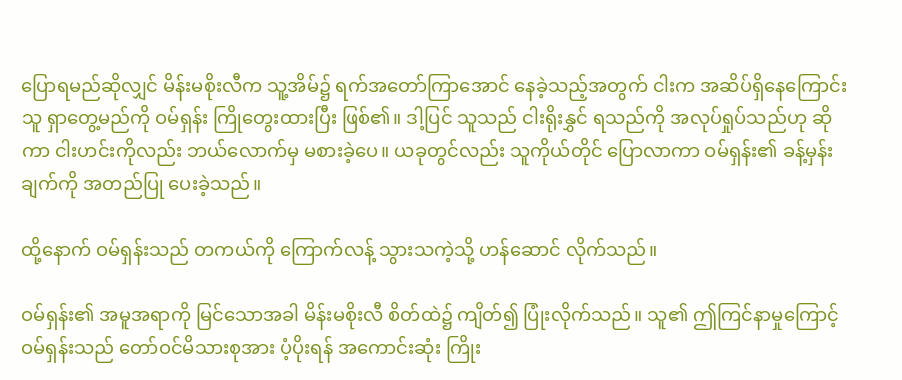ပြောရမည်ဆိုလျှင် မိန်းမစိုးလီက သူ့အိမ်၌ ရက်အတော်ကြာအောင် နေခဲ့သည့်အတွက် ငါးက အဆိပ်ရှိနေကြောင်း သူ ရှာတွေ့မည်ကို ဝမ်ရှန်း ကြိုတွေးထားပြီး ဖြစ်၏။ ဒါ့ပြင် သူသည် ငါးရိုးနွှင် ရသည်ကို အလုပ်ရှုပ်သည်ဟု ဆိုကာ ငါးဟင်းကိုလည်း ဘယ်လောက်မှ မစားခဲ့ပေ။ ယခုတွင်လည်း သူကိုယ်တိုင် ပြောလာကာ ဝမ်ရှန်း၏ ခန့်မှန်းချက်ကို အတည်ပြု ပေးခဲ့သည်။

ထို့နောက် ဝမ်ရှန်းသည် တကယ်ကို ကြောက်လန့် သွားသကဲ့သို့ ဟန်ဆောင် လိုက်သည်။

ဝမ်ရှန်း၏ အမူအရာကို မြင်သောအခါ မိန်းမစိုးလီ စိတ်ထဲ၌ ကျိတ်၍ ပြုံးလိုက်သည်။ သူ၏ ဤကြင်နာမှုကြောင့် ဝမ်ရှန်းသည် တော်ဝင်မိသားစုအား ပံ့ပိုးရန် အကောင်းဆုံး ကြိုး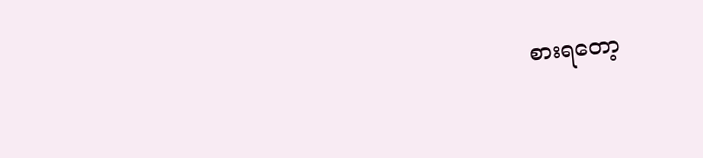စားရတော့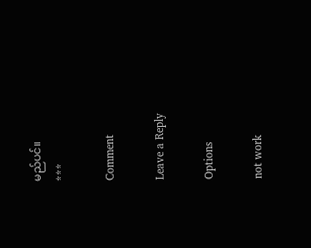မည်ပင်။
***

Comment

Leave a Reply

Options

not work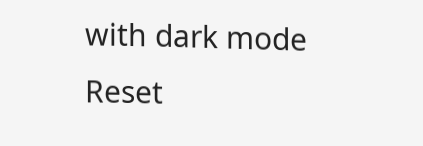with dark mode
Reset